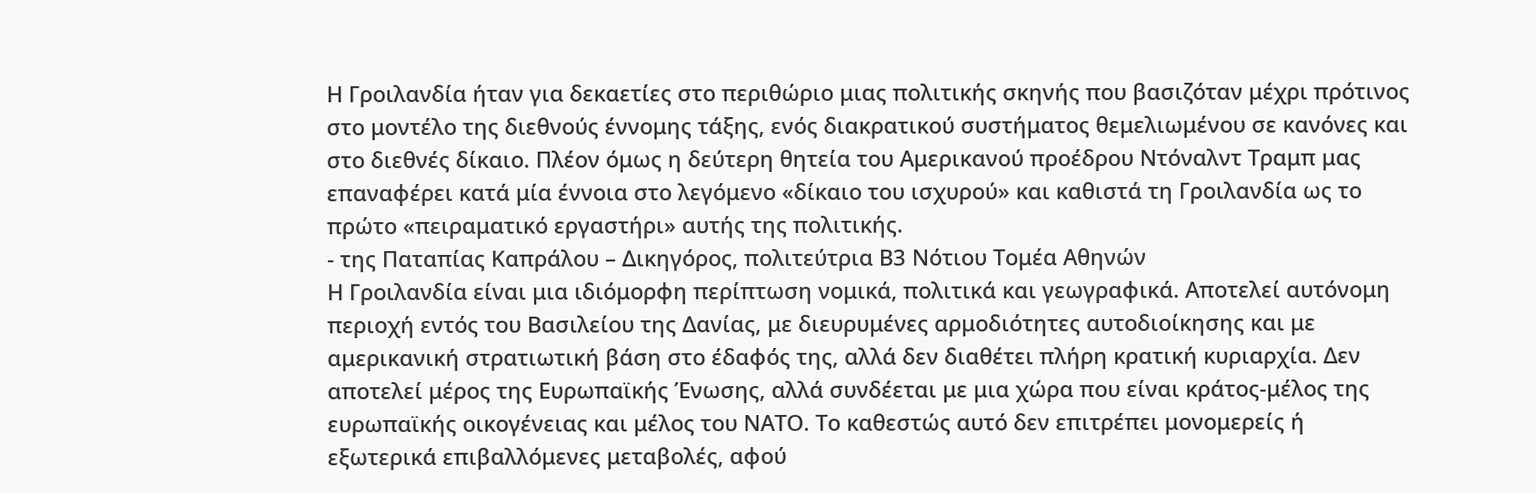Η Γροιλανδία ήταν για δεκαετίες στο περιθώριο μιας πολιτικής σκηνής που βασιζόταν μέχρι πρότινος στο μοντέλο της διεθνούς έννομης τάξης, ενός διακρατικού συστήματος θεμελιωμένου σε κανόνες και στο διεθνές δίκαιο. Πλέον όμως η δεύτερη θητεία του Αμερικανού προέδρου Ντόναλντ Τραμπ μας επαναφέρει κατά μία έννοια στο λεγόμενο «δίκαιο του ισχυρού» και καθιστά τη Γροιλανδία ως το πρώτο «πειραματικό εργαστήρι» αυτής της πολιτικής.
- της Παταπίας Καπράλου – Δικηγόρος, πολιτεύτρια Β3 Νότιου Τομέα Αθηνών
Η Γροιλανδία είναι μια ιδιόμορφη περίπτωση νομικά, πολιτικά και γεωγραφικά. Αποτελεί αυτόνομη περιοχή εντός του Βασιλείου της Δανίας, με διευρυμένες αρμοδιότητες αυτοδιοίκησης και με αμερικανική στρατιωτική βάση στο έδαφός της, αλλά δεν διαθέτει πλήρη κρατική κυριαρχία. Δεν αποτελεί μέρος της Ευρωπαϊκής Ένωσης, αλλά συνδέεται με μια χώρα που είναι κράτος-μέλος της ευρωπαϊκής οικογένειας και μέλος του ΝΑΤΟ. Το καθεστώς αυτό δεν επιτρέπει μονομερείς ή εξωτερικά επιβαλλόμενες μεταβολές, αφού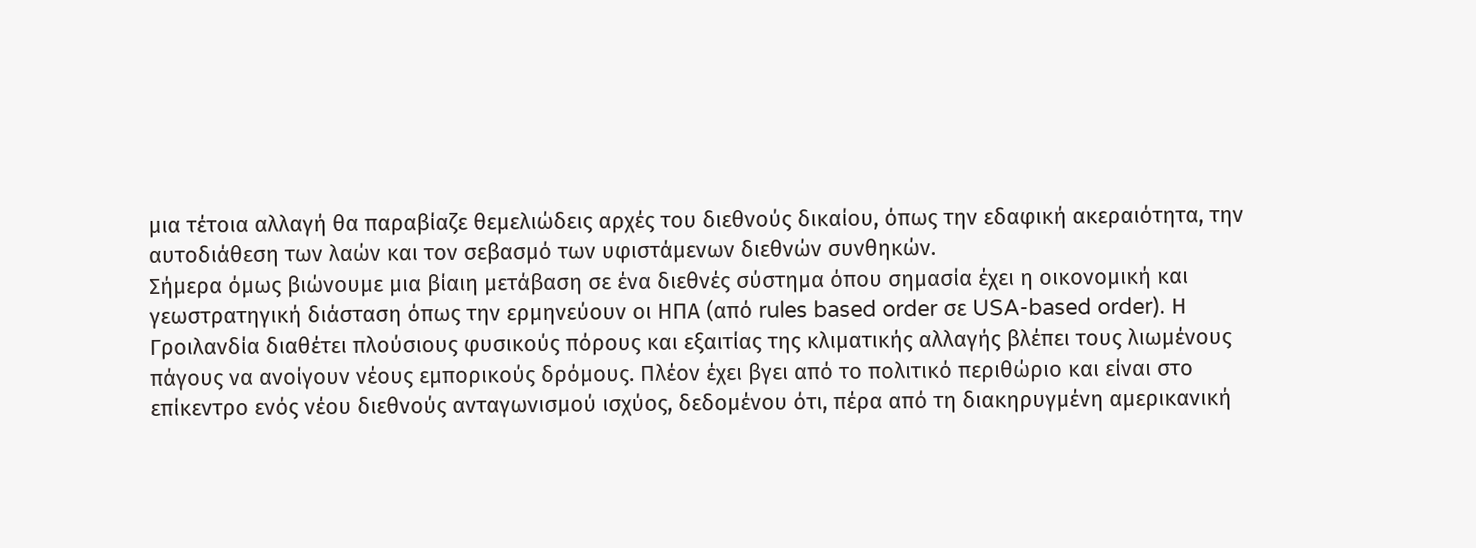μια τέτοια αλλαγή θα παραβίαζε θεμελιώδεις αρχές του διεθνούς δικαίου, όπως την εδαφική ακεραιότητα, την αυτοδιάθεση των λαών και τον σεβασμό των υφιστάμενων διεθνών συνθηκών.
Σήμερα όμως βιώνουμε μια βίαιη μετάβαση σε ένα διεθνές σύστημα όπου σημασία έχει η οικονομική και γεωστρατηγική διάσταση όπως την ερμηνεύουν οι ΗΠΑ (από rules based order σε USA-based order). Η Γροιλανδία διαθέτει πλούσιους φυσικούς πόρους και εξαιτίας της κλιματικής αλλαγής βλέπει τους λιωμένους πάγους να ανοίγουν νέους εμπορικούς δρόμους. Πλέον έχει βγει από το πολιτικό περιθώριο και είναι στο επίκεντρο ενός νέου διεθνούς ανταγωνισμού ισχύος, δεδομένου ότι, πέρα από τη διακηρυγμένη αμερικανική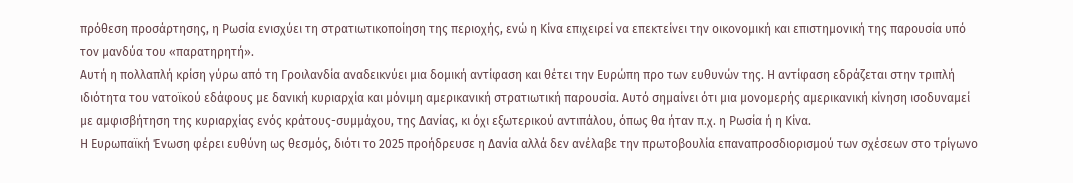πρόθεση προσάρτησης, η Ρωσία ενισχύει τη στρατιωτικοποίηση της περιοχής, ενώ η Κίνα επιχειρεί να επεκτείνει την οικονομική και επιστημονική της παρουσία υπό τον μανδύα του «παρατηρητή».
Αυτή η πολλαπλή κρίση γύρω από τη Γροιλανδία αναδεικνύει μια δομική αντίφαση και θέτει την Ευρώπη προ των ευθυνών της. Η αντίφαση εδράζεται στην τριπλή ιδιότητα του νατοϊκού εδάφους με δανική κυριαρχία και μόνιμη αμερικανική στρατιωτική παρουσία. Αυτό σημαίνει ότι μια μονομερής αμερικανική κίνηση ισοδυναμεί με αμφισβήτηση της κυριαρχίας ενός κράτους-συμμάχου, της Δανίας, κι όχι εξωτερικού αντιπάλου, όπως θα ήταν π.χ. η Ρωσία ή η Κίνα.
Η Ευρωπαϊκή Ένωση φέρει ευθύνη ως θεσμός, διότι το 2025 προήδρευσε η Δανία αλλά δεν ανέλαβε την πρωτοβουλία επαναπροσδιορισμού των σχέσεων στο τρίγωνο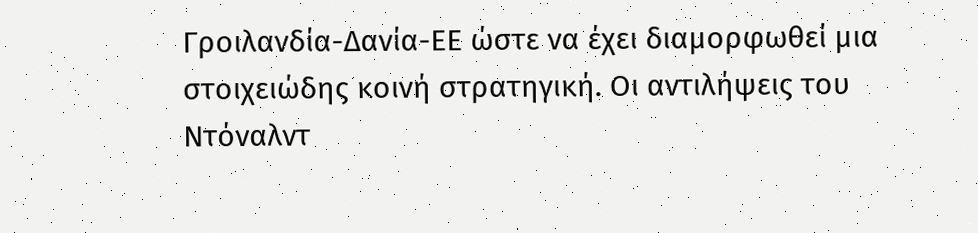Γροιλανδία-Δανία-ΕΕ ώστε να έχει διαμορφωθεί μια στοιχειώδης κοινή στρατηγική. Οι αντιλήψεις του Ντόναλντ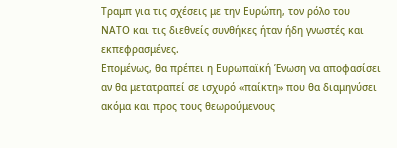Τραμπ για τις σχέσεις με την Ευρώπη, τον ρόλο του ΝΑΤΟ και τις διεθνείς συνθήκες ήταν ήδη γνωστές και εκπεφρασμένες.
Επομένως, θα πρέπει η Ευρωπαϊκή Ένωση να αποφασίσει αν θα μετατραπεί σε ισχυρό «παίκτη» που θα διαμηνύσει ακόμα και προς τους θεωρούμενους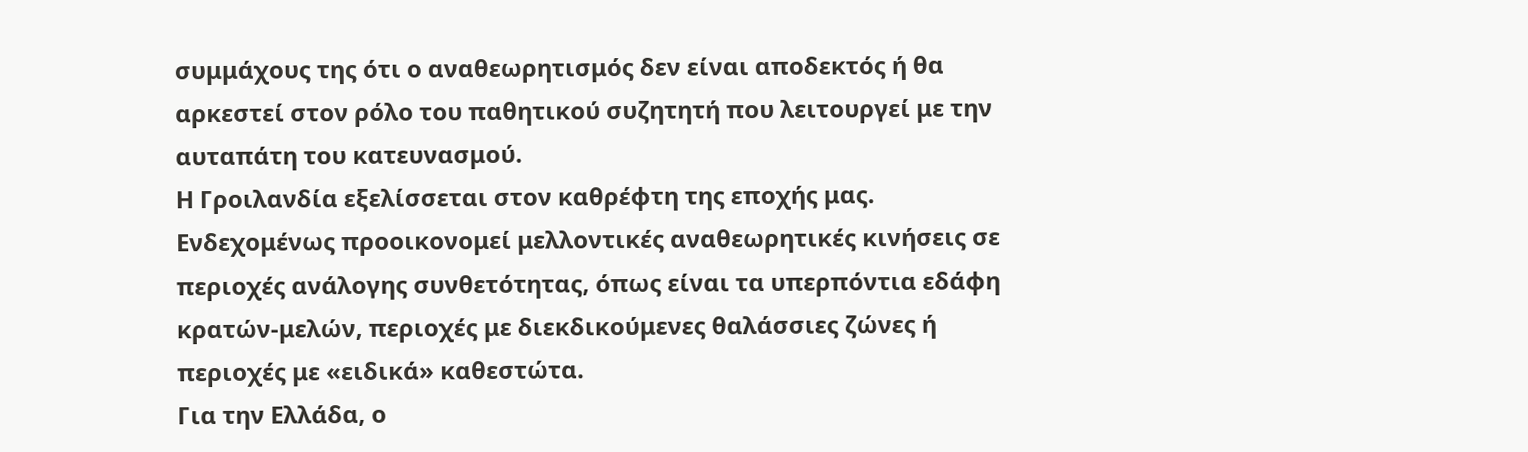συμμάχους της ότι ο αναθεωρητισμός δεν είναι αποδεκτός ή θα αρκεστεί στον ρόλο του παθητικού συζητητή που λειτουργεί με την αυταπάτη του κατευνασμού.
Η Γροιλανδία εξελίσσεται στον καθρέφτη της εποχής μας. Ενδεχομένως προοικονομεί μελλοντικές αναθεωρητικές κινήσεις σε περιοχές ανάλογης συνθετότητας, όπως είναι τα υπερπόντια εδάφη κρατών-μελών, περιοχές με διεκδικούμενες θαλάσσιες ζώνες ή περιοχές με «ειδικά» καθεστώτα.
Για την Ελλάδα, ο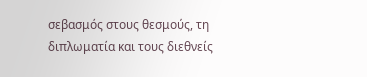σεβασμός στους θεσμούς, τη διπλωματία και τους διεθνείς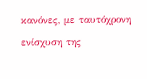κανόνες, με ταυτόχρονη ενίσχυση της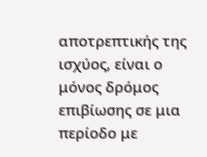αποτρεπτικής της ισχύος, είναι ο μόνος δρόμος επιβίωσης σε μια περίοδο με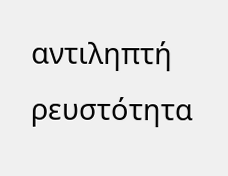αντιληπτή ρευστότητα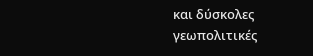και δύσκολες γεωπολιτικές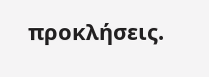προκλήσεις.